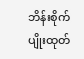ဘိန်းစိုက်ပျိုးထုတ်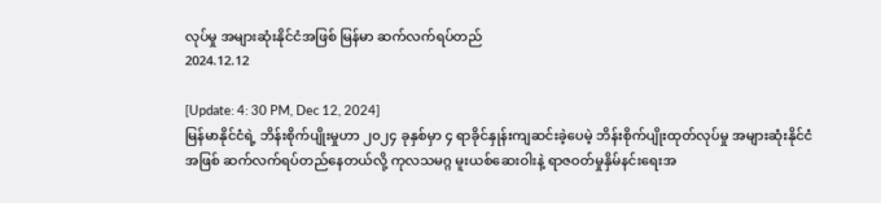လုပ်မှု အများဆုံးနိုင်ငံအဖြစ် မြန်မာ ဆက်လက်ရပ်တည်
2024.12.12

[Update: 4: 30 PM, Dec 12, 2024]
မြန်မာနိုင်ငံရဲ့ ဘိန်းစိုက်ပျိုးမှုဟာ ၂၀၂၄ ခုနှစ်မှာ ၄ ရာခိုင်နှုန်းကျဆင်းခဲ့ပေမဲ့ ဘိန်းစိုက်ပျိုးထုတ်လုပ်မှု အများဆုံးနိုင်ငံအဖြစ် ဆက်လက်ရပ်တည်နေတယ်လို့ ကုလသမဂ္ဂ မူးယစ်ဆေးဝါးနဲ့ ရာဇဝတ်မှုနှိမ်နင်းရေးအ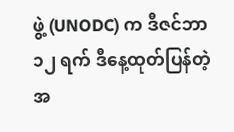ဖွဲ့ (UNODC) က ဒီဇင်ဘာ ၁၂ ရက် ဒီနေ့ထုတ်ပြန်တဲ့ အ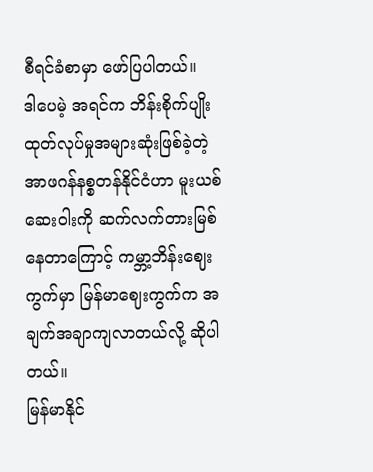စီရင်ခံစာမှာ ဖော်ပြပါတယ်။
ဒါပေမဲ့ အရင်က ဘိန်းစိုက်ပျိုးထုတ်လုပ်မှုအများဆုံးဖြစ်ခဲ့တဲ့ အာဖဂန်နစ္စတန်နိုင်ငံဟာ မူးယစ်ဆေးဝါးကို ဆက်လက်တားမြစ်နေတာကြောင့် ကမ္ဘာ့ဘိန်းဈေးကွက်မှာ မြန်မာဈေးကွက်က အချက်အချာကျလာတယ်လို့ ဆိုပါတယ်။
မြန်မာနိုင်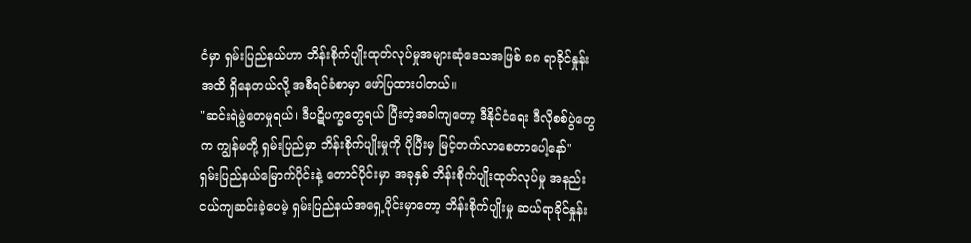ငံမှာ ရှမ်းပြည်နယ်ဟာ ဘိန်းစိုက်ပျိုးထုတ်လုပ်မှုအများဆုံဒေသအဖြစ် ၈၈ ရာခိုင်နှုန်းအထိ ရှိနေတယ်လို့ အစီရင်ခံစာမှာ ဖော်ပြထားပါတယ်။
"ဆင်းရဲမွဲတေမှုရယ်၊ ဒီပဋိပက္ခတွေရယ် ပြီးတဲ့အခါကျတော့ ဒီနိုင်ငံရေး ဒီလိုစစ်ပွဲတွေက ကျွန်မတို့ ရှမ်းပြည်မှာ ဘိန်းစိုက်ပျိုးမှုကို ပိုပြီးမှ မြင့်တက်လာစေတာပေါ့နော်"
ရှမ်းပြည်နယ်မြောက်ပိုင်းနဲ့ တောင်ပိုင်းမှာ အခုနှစ် ဘိန်းစိုက်ပျိုးထုတ်လုပ်မှု အနည်းငယ်ကျဆင်းခဲ့ပေမဲ့ ရှမ်းပြည်နယ်အရှေ့ပိုင်းမှာတော့ ဘိန်းစိုက်ပျိုးမှု ဆယ်ရာခိုင်နှုန်း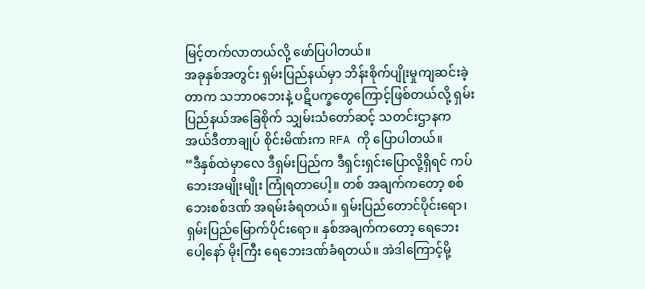မြင့်တက်လာတယ်လို့ ဖော်ပြပါတယ်။
အခုနှစ်အတွင်း ရှမ်းပြည်နယ်မှာ ဘိန်းစိုက်ပျိုးမှုကျဆင်းခဲ့တာက သဘာ၀ဘေးနဲ့ ပဋိပက္ခတွေကြောင့်ဖြစ်တယ်လို့ ရှမ်းပြည်နယ်အခြေစိုက် သျှမ်းသံတော်ဆင့် သတင်းဌာနက အယ်ဒီတာချုပ် စိုင်းမိဏ်းက RFA ကို ပြောပါတယ်။
“ဒီနှစ်ထဲမှာလေ ဒီရှမ်းပြည်က ဒီရှင်းရှင်းပြောလို့ရှိရင် ကပ်ဘေးအမျိုးမျိုး ကြုံရတာပေါ့။ တစ် အချက်ကတော့ စစ်ဘေးစစ်ဒဏ် အရမ်းခံရတယ်။ ရှမ်းပြည်တောင်ပိုင်းရော၊ ရှမ်းပြည်မြောက်ပိုင်းရော။ နှစ်အချက်ကတော့ ရေဘေးပေါ့နော် မိုးကြီး ရေဘေးဒဏ်ခံရတယ်။ အဲဒါကြောင့်မို့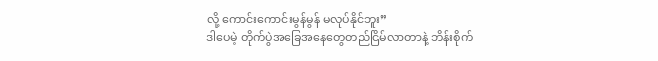လို့ ကောင်းကောင်းမွန်မွန် မလုပ်နိုင်ဘူး”
ဒါပေမဲ့ တိုက်ပွဲအခြေအနေတွေတည်ငြိမ်လာတာနဲ့ ဘိန်းစိုက်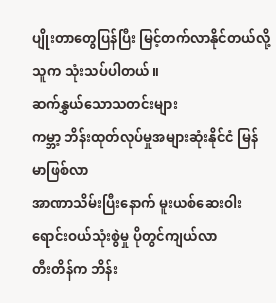ပျိုးတာတွေပြန်ပြီး မြင့်တက်လာနိုင်တယ်လို့ သူက သုံးသပ်ပါတယ်။
ဆက်နွှယ်သောသတင်းများ
ကမ္ဘာ့ ဘိန်းထုတ်လုပ်မှုအများဆုံးနိုင်ငံ မြန်မာဖြစ်လာ
အာဏာသိမ်းပြီးနောက် မူးယစ်ဆေးဝါးရောင်းဝယ်သုံးစွဲမှု ပိုတွင်ကျယ်လာ
တီးတိန်က ဘိန်း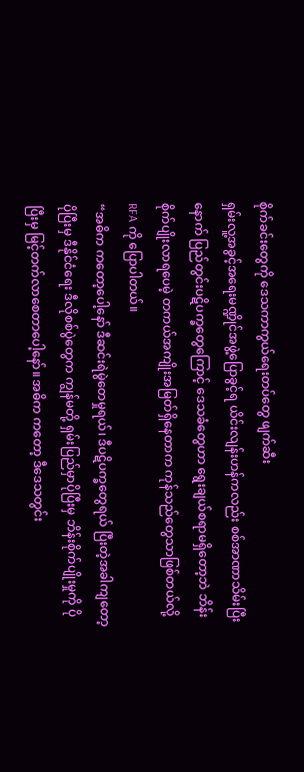စိုက်ခင်းတွေကို ဒေသကာကွယ်ရေးတပ်တွေ ဖျက်ဆီး
ရှမ်းလူ့အခွင့်အရေးမဏ္ဍိုင်အဖွဲ့ပြောခွင့်ရ ယိင်းလျန်းဟန်ကလည်း စစ်အာဏာသိမ်းပြီးနောက် ပြည်တွင်းပဋိပက္ခတွေကြောင့် ဒေသခံတွေဟာ ရွေးချယ်စရာမရှိတော့ဘဲ ဘိန်းစိုက်ပျိုးလာရပေမဲ့ တကယ်အကျိုးအမြတ်ရှိနေတာက ကုန်သည်တွေသာဖြစ်တယ်လို့ RFA ကို ပြောပါတယ်။
“အဓိက ကတော့ပေါ့နော် ဒီဆင်းရဲမွဲတေမှုရယ်၊ ဒီပဋိပက္ခတွေရယ် ပြီးတဲ့အခါကျတော့ ပိုပြီးမှ ဒီနိုင်ငံရေး ဒီလိုစစ်ပွဲတွေက ကျွန်မတို့ ရှမ်းပြည်မှာပိုပြီးမှ ဘိန်းစိုက်ပျိုးမှုကို ပိုပြီးမှ မြင့်တက်လာစေတာပေါ့နော်။ အဓိက ကတော့ ဒီဒေသတွင်း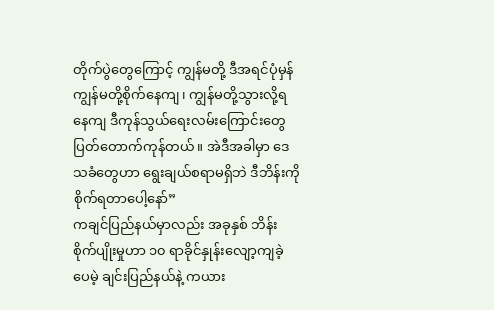တိုက်ပွဲတွေကြောင့် ကျွန်မတို့ ဒီအရင်ပုံမှန် ကျွန်မတို့စိုက်နေကျ၊ ကျွန်မတို့သွားလို့ရနေကျ ဒီကုန်သွယ်ရေးလမ်းကြောင်းတွေ ပြတ်တောက်ကုန်တယ်။ အဲဒီအခါမှာ ဒေသခံတွေဟာ ရွေးချယ်စရာမရှိဘဲ ဒီဘိန်းကို စိုက်ရတာပေါ့နော်”
ကချင်ပြည်နယ်မှာလည်း အခုနှစ် ဘိန်းစိုက်ပျိုးမှုဟာ ၁၀ ရာခိုင်နှုန်းလျော့ကျခဲ့ပေမဲ့ ချင်းပြည်နယ်နဲ့ ကယား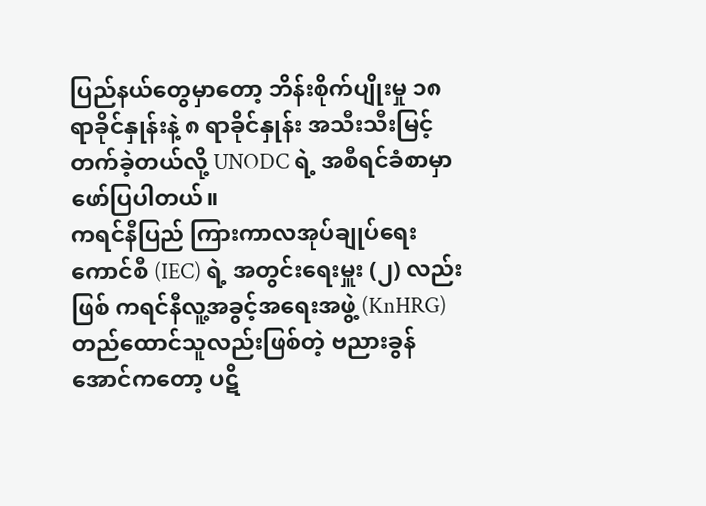ပြည်နယ်တွေမှာတော့ ဘိန်းစိုက်ပျိုးမှု ၁၈ ရာခိုင်နှုန်းနဲ့ ၈ ရာခိုင်နှုန်း အသီးသီးမြင့်တက်ခဲ့တယ်လို့ UNODC ရဲ့ အစီရင်ခံစာမှာ ဖော်ပြပါတယ်။
ကရင်နီပြည် ကြားကာလအုပ်ချုပ်ရေးကောင်စီ (IEC) ရဲ့ အတွင်းရေးမှူး (၂) လည်းဖြစ် ကရင်နီလူ့အခွင့်အရေးအဖွဲ့ (KnHRG) တည်ထောင်သူလည်းဖြစ်တဲ့ ဗညားခွန်အောင်ကတော့ ပဋိ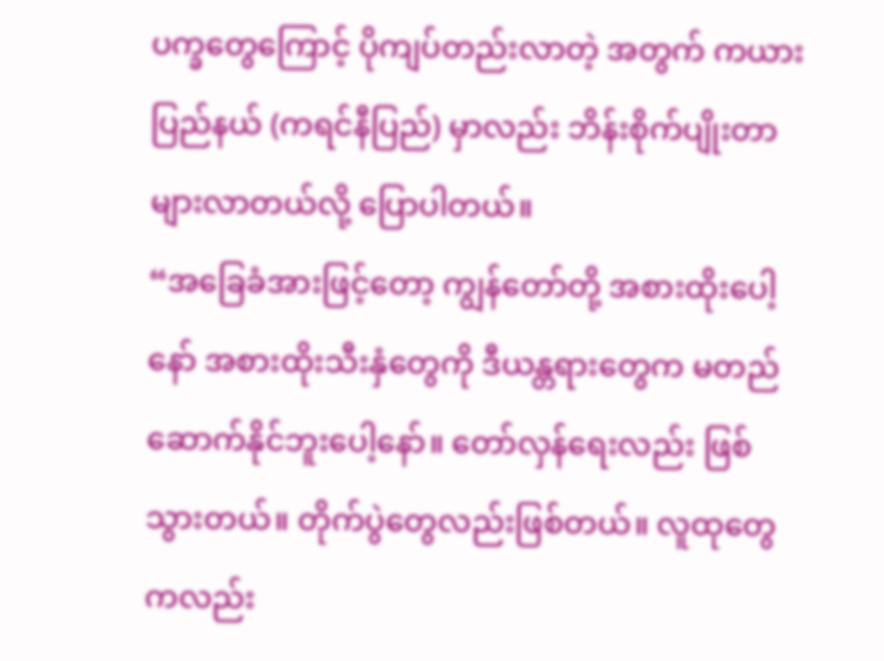ပက္ခတွေကြောင့် ပိုကျပ်တည်းလာတဲ့ အတွက် ကယားပြည်နယ် (ကရင်နီပြည်) မှာလည်း ဘိန်းစိုက်ပျိုးတာ များလာတယ်လို့ ပြောပါတယ်။
“အခြေခံအားဖြင့်တော့ ကျွန်တော်တို့ အစားထိုးပေါ့နော် အစားထိုးသီးနှံတွေကို ဒီယန္တရားတွေက မတည်ဆောက်နိုင်ဘူးပေါ့နော်။ တော်လှန်ရေးလည်း ဖြစ်သွားတယ်။ တိုက်ပွဲတွေလည်းဖြစ်တယ်။ လူထုတွေကလည်း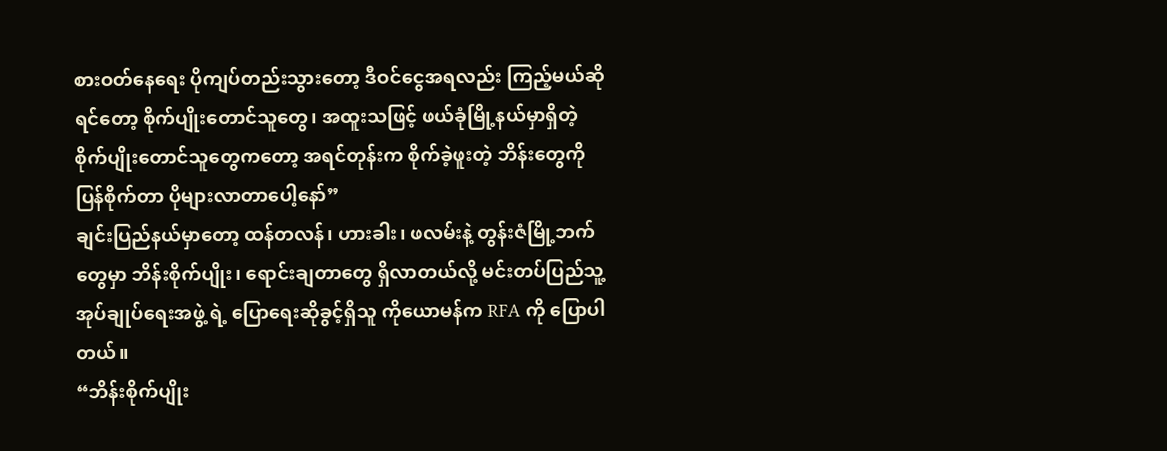စားဝတ်နေရေး ပိုကျပ်တည်းသွားတော့ ဒီဝင်ငွေအရလည်း ကြည့်မယ်ဆိုရင်တော့ စိုက်ပျိုးတောင်သူတွေ၊ အထူးသဖြင့် ဖယ်ခုံမြို့နယ်မှာရှိတဲ့ စိုက်ပျိုးတောင်သူတွေကတော့ အရင်တုန်းက စိုက်ခဲ့ဖူးတဲ့ ဘိန်းတွေကို ပြန်စိုက်တာ ပိုများလာတာပေါ့နော်”
ချင်းပြည်နယ်မှာတော့ ထန်တလန်၊ ဟားခါး၊ ဖလမ်းနဲ့ တွန်းဇံမြို့ဘက်တွေမှာ ဘိန်းစိုက်ပျိုး၊ ရောင်းချတာတွေ ရှိလာတယ်လို့ မင်းတပ်ပြည်သူ့အုပ်ချုပ်ရေးအဖွဲ့ ရဲ့ ပြောရေးဆိုခွင့်ရှိသူ ကိုယောမန်က RFA ကို ပြောပါတယ်။
“ဘိန်းစိုက်ပျိုး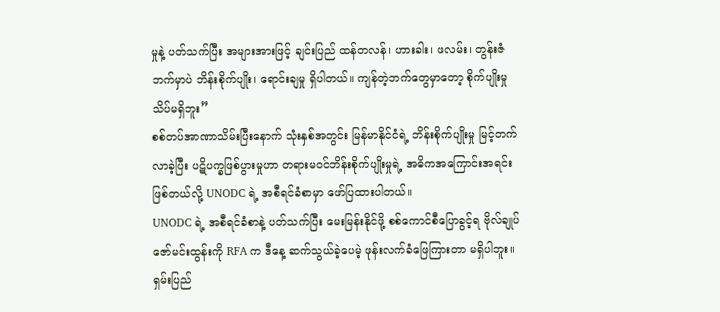မှုနဲ့ ပတ်သက်ပြီး အများအားဖြင့် ချင်းပြည် ထန်တလန်၊ ဟားခါး၊ ဖလမ်း၊ တွန်းဇံ ဘက်မှာပဲ ဘိန်းစိုက်ပျိုး၊ ရောင်းချမှု ရှိပါတယ်။ ကျန်တဲ့ဘက်တွေမှာတော့ စိုက်ပျိုးမှု သိပ်မရှိဘူး”
စစ်တပ်အာဏာသိမ်းပြီးနောက် သုံးနှစ်အတွင်း မြန်မာနိုင်ငံရဲ့ ဘိန်းစိုက်ပျိုးမှု မြင့်တက်လာခဲ့ပြီး ပဋိပက္ခဖြစ်ပွားမှုဟာ တရားမဝင်ဘိန်းစိုက်ပျိုးမှုရဲ့ အဓိကအကြောင်းအရင်းဖြစ်တယ်လို့ UNODC ရဲ့ အစီရင်ခံစာမှာ ဖော်ပြထားပါတယ်။
UNODC ရဲ့ အစီရင်ခံစာနဲ့ ပတ်သက်ပြီး မေးမြန်းနိုင်ဖို့ စစ်ကောင်စီပြောခွင့်ရ ဗိုလ်ချုပ်ဇော်မင်းထွန်းကို RFA က ဒီနေ့ ဆက်သွယ်ခဲ့ပေမဲ့ ဖုန်းလက်ခံဖြေကြားတာ မရှိပါဘူး။
ရှမ်းပြည်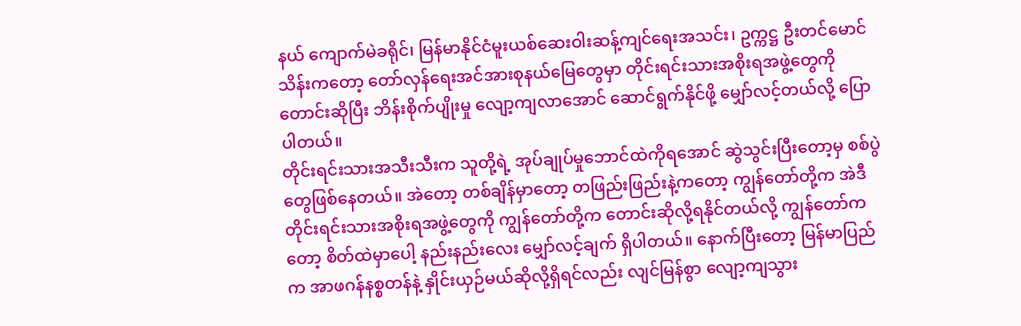နယ် ကျောက်မဲခရိုင်၊ မြန်မာနိုင်ငံမူးယစ်ဆေးဝါးဆန့်ကျင်ရေးအသင်း၊ ဥက္ကဋ္ဌ ဦးတင်မောင်သိန်းကတော့ တော်လှန်ရေးအင်အားစုနယ်မြေတွေမှာ တိုင်းရင်းသားအစိုးရအဖွဲ့တွေကိုတောင်းဆိုပြီး ဘိန်းစိုက်ပျိုးမှု လျော့ကျလာအောင် ဆောင်ရွက်နိုင်ဖို့ မျှော်လင့်တယ်လို့ ပြောပါတယ်။
တိုင်းရင်းသားအသီးသီးက သူတို့ရဲ့ အုပ်ချုပ်မှုဘောင်ထဲကိုရအောင် ဆွဲသွင်းပြီးတော့မှ စစ်ပွဲတွေဖြစ်နေတယ်။ အဲတော့ တစ်ချိန်မှာတော့ တဖြည်းဖြည်းနဲ့ကတော့ ကျွန်တော်တို့က အဲဒီတိုင်းရင်းသားအစိုးရအဖွဲ့တွေကို ကျွန်တော်တို့က တောင်းဆိုလို့ရနိုင်တယ်လို့ ကျွန်တော်ကတော့ စိတ်ထဲမှာပေါ့ နည်းနည်းလေး မျှော်လင့်ချက် ရှိပါတယ်။ နောက်ပြီးတော့ မြန်မာပြည်က အာဖဂန်နစ္စတန်နဲ့ နှိုင်းယှဉ်မယ်ဆိုလို့ရှိရင်လည်း လျင်မြန်စွာ လျော့ကျသွား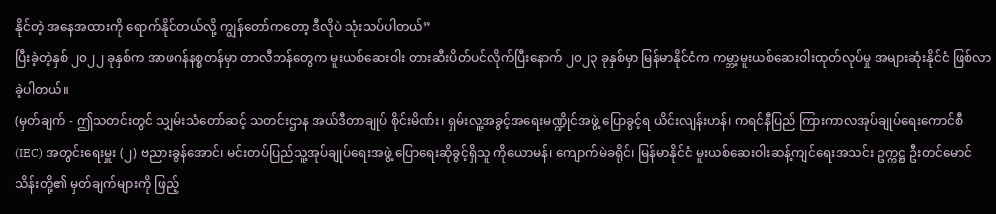နိုင်တဲ့ အနေအထားကို ရောက်နိုင်တယ်လို့ ကျွန်တော်ကတော့ ဒီလိုပဲ သုံးသပ်ပါတယ်”
ပြီးခဲ့တဲ့နှစ် ၂၀၂၂ ခုနှစ်က အာဖဂန်နစ္စတန်မှာ တာလီဘန်တွေက မူးယစ်ဆေးဝါး တားဆီးပိတ်ပင်လိုက်ပြီးနောက် ၂၀၂၃ ခုနှစ်မှာ မြန်မာနိုင်ငံက ကမ္ဘာ့မူးယစ်ဆေးဝါးထုတ်လုပ်မှု အများဆုံးနိုင်ငံ ဖြစ်လာခဲ့ပါတယ်။
(မှတ်ချက် - ဤသတင်းတွင် သျှမ်းသံတော်ဆင့် သတင်းဌာန အယ်ဒီတာချုပ် စိုင်းမိဏ်း၊ ရှမ်းလူ့အခွင့်အရေးမဏ္ဍိုင်အဖွဲ့ ပြောခွင့်ရ ယိင်းလျန်းဟန်၊ ကရင်နီပြည် ကြားကာလအုပ်ချုပ်ရေးကောင်စီ (IEC) အတွင်းရေးမှူး (၂) ဗညားခွန်အောင်၊ မင်းတပ်ပြည်သူ့အုပ်ချုပ်ရေးအဖွဲ့ ပြောရေးဆိုခွင့်ရှိသူ ကိုယောမန်၊ ကျောက်မဲခရိုင်၊ မြန်မာနိုင်ငံ မူးယစ်ဆေးဝါးဆန့်ကျင်ရေးအသင်း ဥက္ကဋ္ဌ ဦးတင်မောင်သိန်းတို့၏ မှတ်ချက်များကို ဖြည့်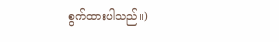စွက်ထားပါသည်။)